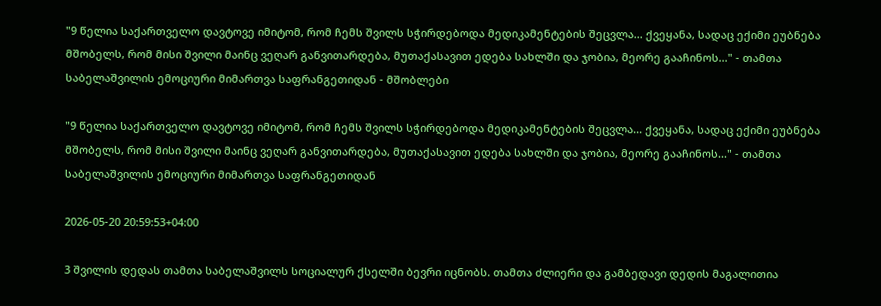"9 წელია საქართველო დავტოვე იმიტომ, რომ ჩემს შვილს სჭირდებოდა მედიკამენტების შეცვლა... ქვეყანა, სადაც ექიმი ეუბნება მშობელს, რომ მისი შვილი მაინც ვეღარ განვითარდება, მუთაქასავით ედება სახლში და ჯობია, მეორე გააჩინოს..." - თამთა საბელაშვილის ემოციური მიმართვა საფრანგეთიდან - მშობლები

"9 წელია საქართველო დავტოვე იმიტომ, რომ ჩემს შვილს სჭირდებოდა მედიკამენტების შეცვლა... ქვეყანა, სადაც ექიმი ეუბნება მშობელს, რომ მისი შვილი მაინც ვეღარ განვითარდება, მუთაქასავით ედება სახლში და ჯობია, მეორე გააჩინოს..." - თამთა საბელაშვილის ემოციური მიმართვა საფრანგეთიდან

2026-05-20 20:59:53+04:00

3 შვილის დედას თამთა საბელაშვილს სოციალურ ქსელში ბევრი იცნობს. თამთა ძლიერი და გამბედავი დედის მაგალითია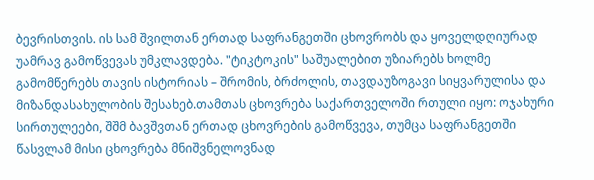ბევრისთვის. ის სამ შვილთან ერთად საფრანგეთში ცხოვრობს და ყოველდღიურად უამრავ გამოწვევას უმკლავდება. "ტიკტოკის" საშუალებით უზიარებს ხოლმე გამომწერებს თავის ისტორიას – შრომის, ბრძოლის, თავდაუზოგავი სიყვარულისა და მიზანდასახულობის შესახებ.თამთას ცხოვრება საქართველოში რთული იყო: ოჯახური სირთულეები, შშმ ბავშვთან ერთად ცხოვრების გამოწვევა, თუმცა საფრანგეთში წასვლამ მისი ცხოვრება მნიშვნელოვნად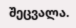შეცვალა.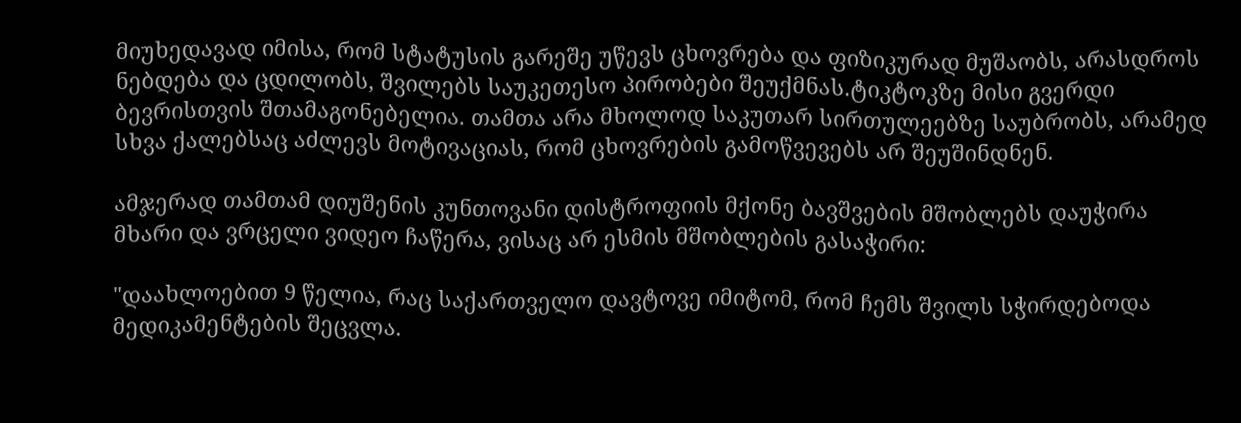მიუხედავად იმისა, რომ სტატუსის გარეშე უწევს ცხოვრება და ფიზიკურად მუშაობს, არასდროს ნებდება და ცდილობს, შვილებს საუკეთესო პირობები შეუქმნას.ტიკტოკზე მისი გვერდი ბევრისთვის შთამაგონებელია. თამთა არა მხოლოდ საკუთარ სირთულეებზე საუბრობს, არამედ სხვა ქალებსაც აძლევს მოტივაციას, რომ ცხოვრების გამოწვევებს არ შეუშინდნენ.

ამჯერად თამთამ დიუშენის კუნთოვანი დისტროფიის მქონე ბავშვების მშობლებს დაუჭირა მხარი და ვრცელი ვიდეო ჩაწერა, ვისაც არ ესმის მშობლების გასაჭირი:

"დაახლოებით 9 წელია, რაც საქართველო დავტოვე იმიტომ, რომ ჩემს შვილს სჭირდებოდა მედიკამენტების შეცვლა.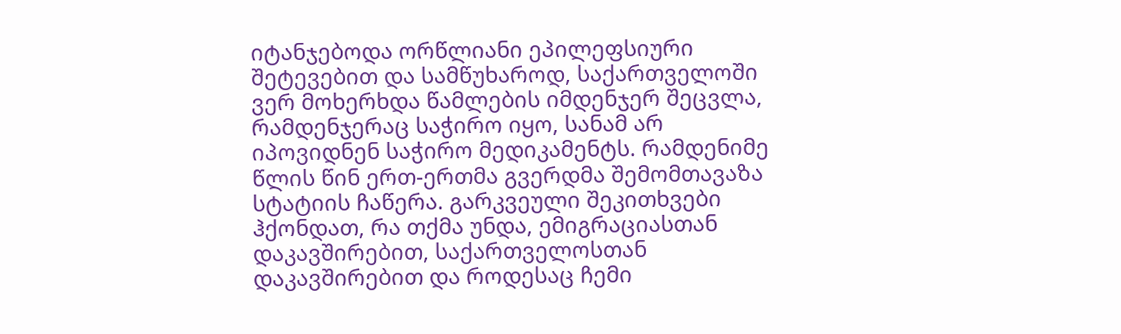იტანჯებოდა ორწლიანი ეპილეფსიური შეტევებით და სამწუხაროდ, საქართველოში ვერ მოხერხდა წამლების იმდენჯერ შეცვლა, რამდენჯერაც საჭირო იყო, სანამ არ იპოვიდნენ საჭირო მედიკამენტს. რამდენიმე წლის წინ ერთ-ერთმა გვერდმა შემომთავაზა სტატიის ჩაწერა. გარკვეული შეკითხვები ჰქონდათ, რა თქმა უნდა, ემიგრაციასთან დაკავშირებით, საქართველოსთან დაკავშირებით და როდესაც ჩემი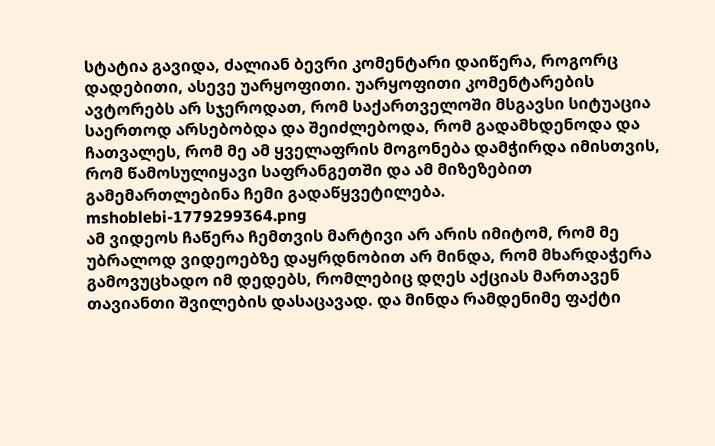სტატია გავიდა, ძალიან ბევრი კომენტარი დაიწერა, როგორც დადებითი, ასევე უარყოფითი. უარყოფითი კომენტარების ავტორებს არ სჯეროდათ, რომ საქართველოში მსგავსი სიტუაცია საერთოდ არსებობდა და შეიძლებოდა, რომ გადამხდენოდა და ჩათვალეს, რომ მე ამ ყველაფრის მოგონება დამჭირდა იმისთვის, რომ წამოსულიყავი საფრანგეთში და ამ მიზეზებით გამემართლებინა ჩემი გადაწყვეტილება.
mshoblebi-1779299364.png
ამ ვიდეოს ჩაწერა ჩემთვის მარტივი არ არის იმიტომ, რომ მე უბრალოდ ვიდეოებზე დაყრდნობით არ მინდა, რომ მხარდაჭერა გამოვუცხადო იმ დედებს, რომლებიც დღეს აქციას მართავენ თავიანთი შვილების დასაცავად. და მინდა რამდენიმე ფაქტი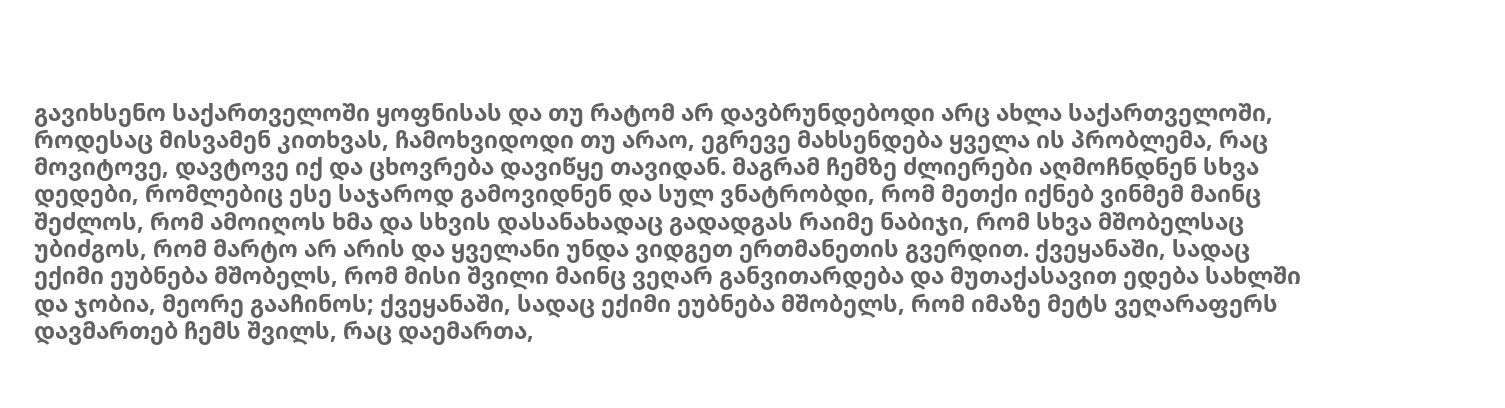გავიხსენო საქართველოში ყოფნისას და თუ რატომ არ დავბრუნდებოდი არც ახლა საქართველოში, როდესაც მისვამენ კითხვას, ჩამოხვიდოდი თუ არაო, ეგრევე მახსენდება ყველა ის პრობლემა, რაც მოვიტოვე, დავტოვე იქ და ცხოვრება დავიწყე თავიდან. მაგრამ ჩემზე ძლიერები აღმოჩნდნენ სხვა დედები, რომლებიც ესე საჯაროდ გამოვიდნენ და სულ ვნატრობდი, რომ მეთქი იქნებ ვინმემ მაინც შეძლოს, რომ ამოიღოს ხმა და სხვის დასანახადაც გადადგას რაიმე ნაბიჯი, რომ სხვა მშობელსაც უბიძგოს, რომ მარტო არ არის და ყველანი უნდა ვიდგეთ ერთმანეთის გვერდით. ქვეყანაში, სადაც ექიმი ეუბნება მშობელს, რომ მისი შვილი მაინც ვეღარ განვითარდება და მუთაქასავით ედება სახლში და ჯობია, მეორე გააჩინოს; ქვეყანაში, სადაც ექიმი ეუბნება მშობელს, რომ იმაზე მეტს ვეღარაფერს დავმართებ ჩემს შვილს, რაც დაემართა,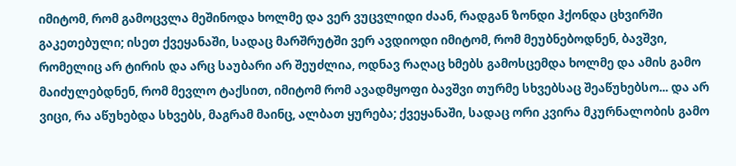იმიტომ, რომ გამოცვლა მეშინოდა ხოლმე და ვერ ვუცვლიდი ძაან, რადგან ზონდი ჰქონდა ცხვირში გაკეთებული; ისეთ ქვეყანაში, სადაც მარშრუტში ვერ ავდიოდი იმიტომ, რომ მეუბნებოდნენ, ბავშვი, რომელიც არ ტირის და არც საუბარი არ შეუძლია, ოდნავ რაღაც ხმებს გამოსცემდა ხოლმე და ამის გამო მაიძულებდნენ, რომ მევლო ტაქსით, იმიტომ რომ ავადმყოფი ბავშვი თურმე სხვებსაც შეაწუხებსო... და არ ვიცი, რა აწუხებდა სხვებს, მაგრამ მაინც, ალბათ ყურება; ქვეყანაში, სადაც ორი კვირა მკურნალობის გამო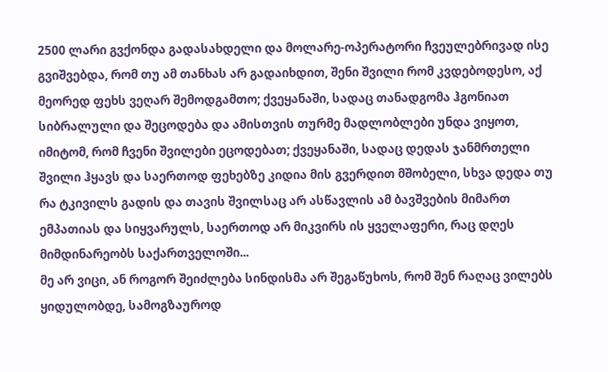2500 ლარი გვქონდა გადასახდელი და მოლარე-ოპერატორი ჩვეულებრივად ისე გვიშვებდა, რომ თუ ამ თანხას არ გადაიხდით, შენი შვილი რომ კვდებოდესო, აქ მეორედ ფეხს ვეღარ შემოდგამთო; ქვეყანაში, სადაც თანადგომა ჰგონიათ სიბრალული და შეცოდება და ამისთვის თურმე მადლობლები უნდა ვიყოთ, იმიტომ, რომ ჩვენი შვილები ეცოდებათ; ქვეყანაში, სადაც დედას ჯანმრთელი შვილი ჰყავს და საერთოდ ფეხებზე კიდია მის გვერდით მშობელი, სხვა დედა თუ რა ტკივილს გადის და თავის შვილსაც არ ასწავლის ამ ბავშვების მიმართ ემპათიას და სიყვარულს, საერთოდ არ მიკვირს ის ყველაფერი, რაც დღეს მიმდინარეობს საქართველოში...
მე არ ვიცი, ან როგორ შეიძლება სინდისმა არ შეგაწუხოს, რომ შენ რაღაც ვილებს ყიდულობდე, სამოგზაუროდ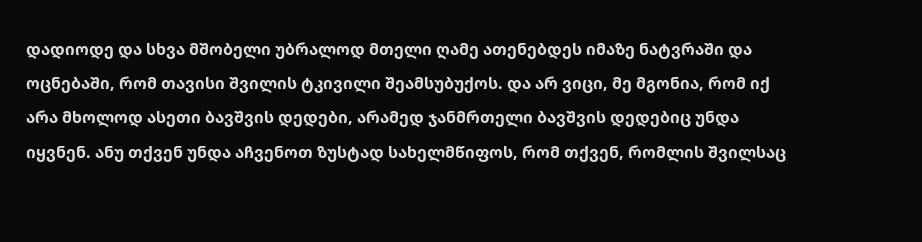დადიოდე და სხვა მშობელი უბრალოდ მთელი ღამე ათენებდეს იმაზე ნატვრაში და ოცნებაში, რომ თავისი შვილის ტკივილი შეამსუბუქოს. და არ ვიცი, მე მგონია, რომ იქ არა მხოლოდ ასეთი ბავშვის დედები, არამედ ჯანმრთელი ბავშვის დედებიც უნდა იყვნენ. ანუ თქვენ უნდა აჩვენოთ ზუსტად სახელმწიფოს, რომ თქვენ, რომლის შვილსაც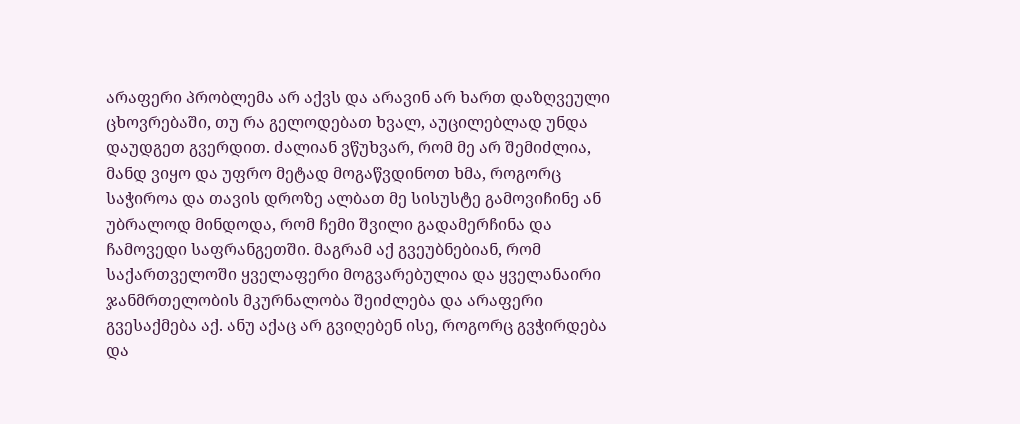არაფერი პრობლემა არ აქვს და არავინ არ ხართ დაზღვეული ცხოვრებაში, თუ რა გელოდებათ ხვალ, აუცილებლად უნდა დაუდგეთ გვერდით. ძალიან ვწუხვარ, რომ მე არ შემიძლია, მანდ ვიყო და უფრო მეტად მოგაწვდინოთ ხმა, როგორც საჭიროა და თავის დროზე ალბათ მე სისუსტე გამოვიჩინე ან უბრალოდ მინდოდა, რომ ჩემი შვილი გადამერჩინა და ჩამოვედი საფრანგეთში. მაგრამ აქ გვეუბნებიან, რომ საქართველოში ყველაფერი მოგვარებულია და ყველანაირი ჯანმრთელობის მკურნალობა შეიძლება და არაფერი გვესაქმება აქ. ანუ აქაც არ გვიღებენ ისე, როგორც გვჭირდება და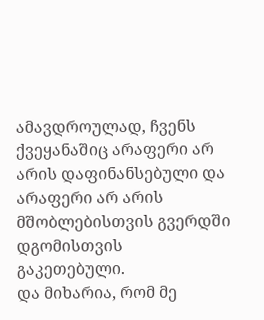ამავდროულად, ჩვენს ქვეყანაშიც არაფერი არ არის დაფინანსებული და არაფერი არ არის მშობლებისთვის გვერდში დგომისთვის გაკეთებული.
და მიხარია, რომ მე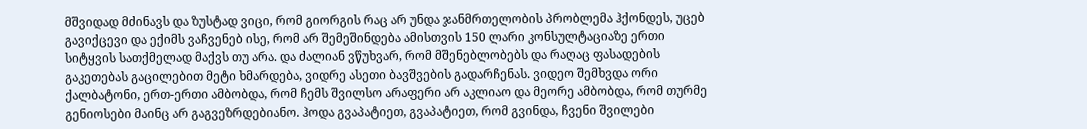მშვიდად მძინავს და ზუსტად ვიცი, რომ გიორგის რაც არ უნდა ჯანმრთელობის პრობლემა ჰქონდეს, უცებ გავიქცევი და ექიმს ვაჩვენებ ისე, რომ არ შემეშინდება ამისთვის 150 ლარი კონსულტაციაზე ერთი სიტყვის სათქმელად მაქვს თუ არა. და ძალიან ვწუხვარ, რომ მშენებლობებს და რაღაც ფასადების გაკეთებას გაცილებით მეტი ხმარდება, ვიდრე ასეთი ბავშვების გადარჩენას. ვიდეო შემხვდა ორი ქალბატონი, ერთ-ერთი ამბობდა, რომ ჩემს შვილსო არაფერი არ აკლიაო და მეორე ამბობდა, რომ თურმე გენიოსები მაინც არ გაგვეზრდებიანო. ჰოდა გვაპატიეთ, გვაპატიეთ, რომ გვინდა, ჩვენი შვილები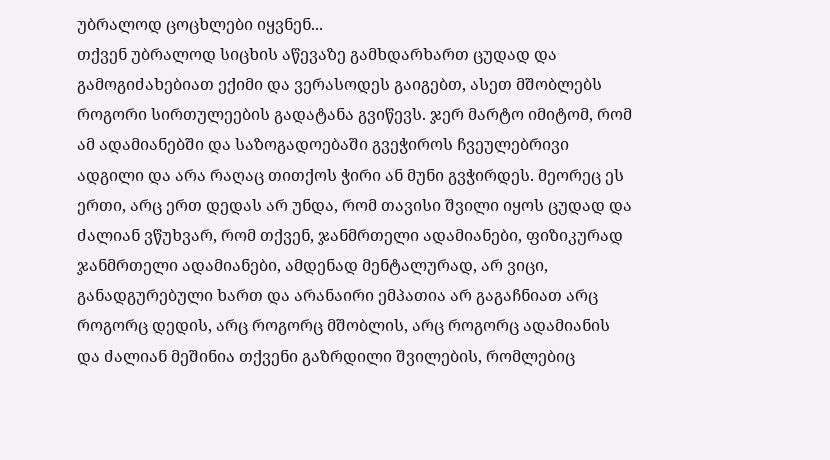უბრალოდ ცოცხლები იყვნენ...
თქვენ უბრალოდ სიცხის აწევაზე გამხდარხართ ცუდად და გამოგიძახებიათ ექიმი და ვერასოდეს გაიგებთ, ასეთ მშობლებს როგორი სირთულეების გადატანა გვიწევს. ჯერ მარტო იმიტომ, რომ ამ ადამიანებში და საზოგადოებაში გვეჭიროს ჩვეულებრივი ადგილი და არა რაღაც თითქოს ჭირი ან მუნი გვჭირდეს. მეორეც ეს ერთი, არც ერთ დედას არ უნდა, რომ თავისი შვილი იყოს ცუდად და ძალიან ვწუხვარ, რომ თქვენ, ჯანმრთელი ადამიანები, ფიზიკურად ჯანმრთელი ადამიანები, ამდენად მენტალურად, არ ვიცი, განადგურებული ხართ და არანაირი ემპათია არ გაგაჩნიათ არც როგორც დედის, არც როგორც მშობლის, არც როგორც ადამიანის და ძალიან მეშინია თქვენი გაზრდილი შვილების, რომლებიც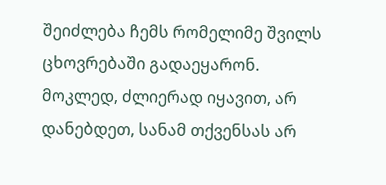შეიძლება ჩემს რომელიმე შვილს ცხოვრებაში გადაეყარონ.
მოკლედ, ძლიერად იყავით, არ დანებდეთ, სანამ თქვენსას არ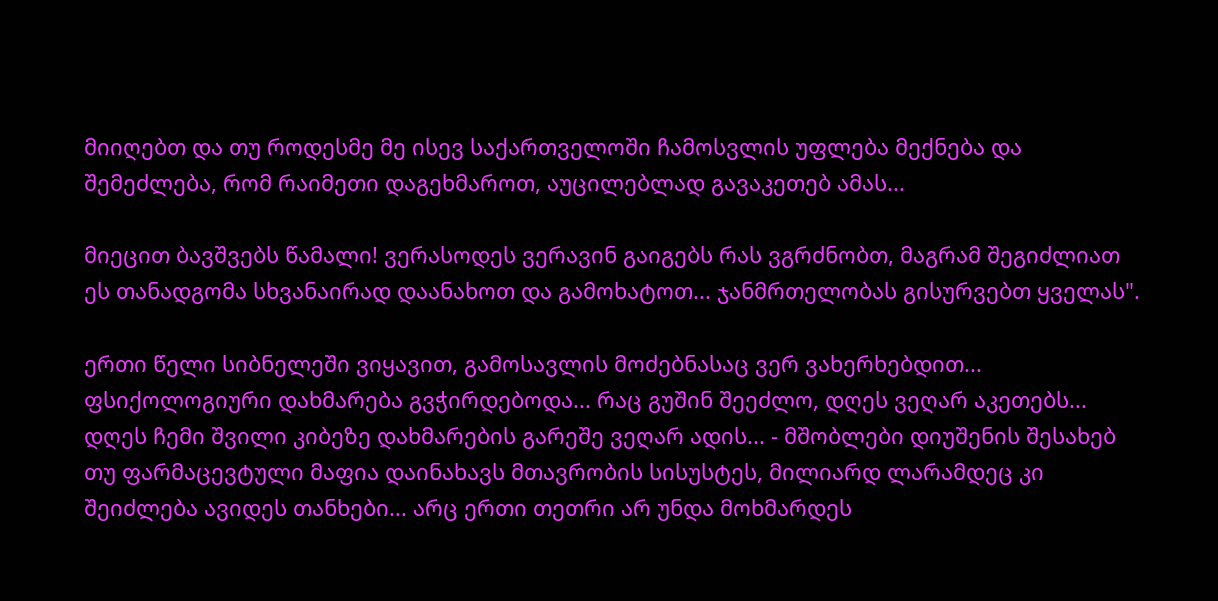მიიღებთ და თუ როდესმე მე ისევ საქართველოში ჩამოსვლის უფლება მექნება და შემეძლება, რომ რაიმეთი დაგეხმაროთ, აუცილებლად გავაკეთებ ამას...

მიეცით ბავშვებს წამალი! ვერასოდეს ვერავინ გაიგებს რას ვგრძნობთ, მაგრამ შეგიძლიათ ეს თანადგომა სხვანაირად დაანახოთ და გამოხატოთ... ჯანმრთელობას გისურვებთ ყველას".

ერთი წელი სიბნელეში ვიყავით, გამოსავლის მოძებნასაც ვერ ვახერხებდით... ფსიქოლოგიური დახმარება გვჭირდებოდა... რაც გუშინ შეეძლო, დღეს ვეღარ აკეთებს... დღეს ჩემი შვილი კიბეზე დახმარების გარეშე ვეღარ ადის... - მშობლები დიუშენის შესახებ
თუ ფარმაცევტული მაფია დაინახავს მთავრობის სისუსტეს, მილიარდ ლარამდეც კი შეიძლება ავიდეს თანხები... არც ერთი თეთრი არ უნდა მოხმარდეს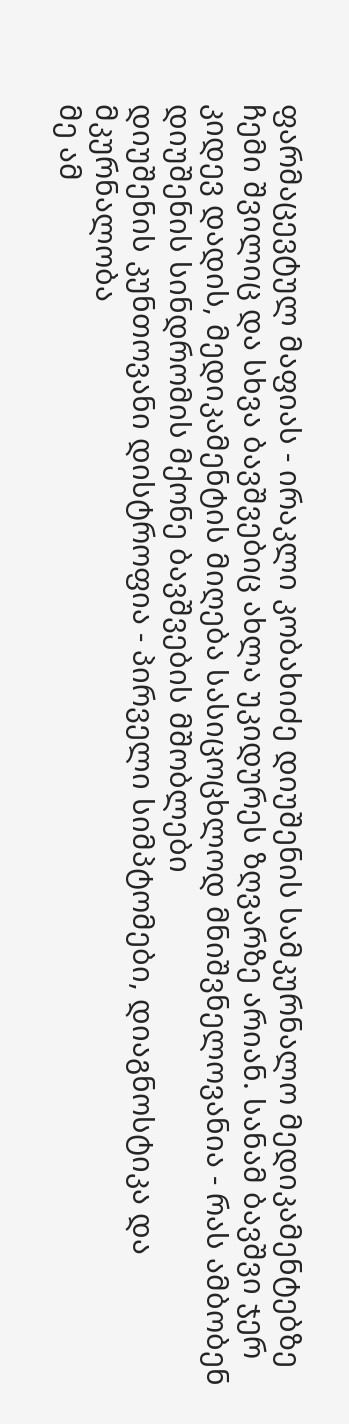ფარმაცევტულ მაფიას - ირაკლი კობახიძე დიუშენის სამკურნალო მედიკამენტებზე
ჩემი შვილიც და სხვა ბავშვებიც ახლა უკიდურეს ზღვარზე არიან. სანამ ბავშვი ჯერ კიდევ დადის, მედიკამენტის მიღება სასიცოცხლოდ მნიშვნელოვანია - რას ამბობენ დიუშენის სინდრომის მქონე ბავშვების მშობლები
დიუშენის კუნთოვანი დისტროფია - პირველი სიმპტომები, დიაგნოსტიკა და მკურნალობა
მე ამ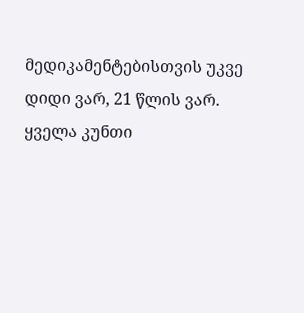მედიკამენტებისთვის უკვე დიდი ვარ, 21 წლის ვარ. ყველა კუნთი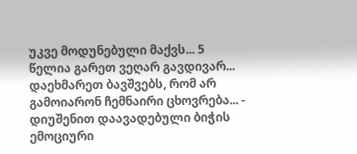უკვე მოდუნებული მაქვს... 5 წელია გარეთ ვეღარ გავდივარ... დაეხმარეთ ბავშვებს, რომ არ გამოიარონ ჩემნაირი ცხოვრება... - დიუშენით დაავადებული ბიჭის ემოციური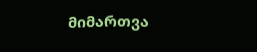მიმართვა